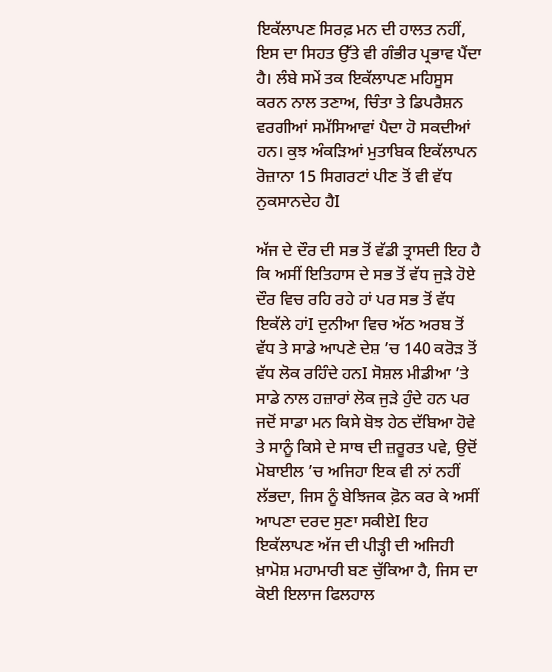ਇਕੱਲਾਪਣ ਸਿਰਫ਼ ਮਨ ਦੀ ਹਾਲਤ ਨਹੀਂ, ਇਸ ਦਾ ਸਿਹਤ ਉੱਤੇ ਵੀ ਗੰਭੀਰ ਪ੍ਰਭਾਵ ਪੈਂਦਾ ਹੈ। ਲੰਬੇ ਸਮੇਂ ਤਕ ਇਕੱਲਾਪਣ ਮਹਿਸੂਸ ਕਰਨ ਨਾਲ ਤਣਾਅ, ਚਿੰਤਾ ਤੇ ਡਿਪਰੈਸ਼ਨ ਵਰਗੀਆਂ ਸਮੱਸਿਆਵਾਂ ਪੈਦਾ ਹੋ ਸਕਦੀਆਂ ਹਨ। ਕੁਝ ਅੰਕੜਿਆਂ ਮੁਤਾਬਿਕ ਇਕੱਲਾਪਨ ਰੋਜ਼ਾਨਾ 15 ਸਿਗਰਟਾਂ ਪੀਣ ਤੋਂ ਵੀ ਵੱਧ ਨੁਕਸਾਨਦੇਹ ਹੈI

ਅੱਜ ਦੇ ਦੌਰ ਦੀ ਸਭ ਤੋਂ ਵੱਡੀ ਤ੍ਰਾਸਦੀ ਇਹ ਹੈ ਕਿ ਅਸੀਂ ਇਤਿਹਾਸ ਦੇ ਸਭ ਤੋਂ ਵੱਧ ਜੁੜੇ ਹੋਏ ਦੌਰ ਵਿਚ ਰਹਿ ਰਹੇ ਹਾਂ ਪਰ ਸਭ ਤੋਂ ਵੱਧ ਇਕੱਲੇ ਹਾਂI ਦੁਨੀਆ ਵਿਚ ਅੱਠ ਅਰਬ ਤੋਂ ਵੱਧ ਤੇ ਸਾਡੇ ਆਪਣੇ ਦੇਸ਼ ’ਚ 140 ਕਰੋੜ ਤੋਂ ਵੱਧ ਲੋਕ ਰਹਿੰਦੇ ਹਨI ਸੋਸ਼ਲ ਮੀਡੀਆ ’ਤੇ ਸਾਡੇ ਨਾਲ ਹਜ਼ਾਰਾਂ ਲੋਕ ਜੁੜੇ ਹੁੰਦੇ ਹਨ ਪਰ ਜਦੋਂ ਸਾਡਾ ਮਨ ਕਿਸੇ ਬੋਝ ਹੇਠ ਦੱਬਿਆ ਹੋਵੇ ਤੇ ਸਾਨੂੰ ਕਿਸੇ ਦੇ ਸਾਥ ਦੀ ਜ਼ਰੂਰਤ ਪਵੇ, ਉਦੋਂ ਮੋਬਾਈਲ ’ਚ ਅਜਿਹਾ ਇਕ ਵੀ ਨਾਂ ਨਹੀਂ ਲੱਭਦਾ, ਜਿਸ ਨੂੰ ਬੇਝਿਜਕ ਫ਼ੋਨ ਕਰ ਕੇ ਅਸੀਂ ਆਪਣਾ ਦਰਦ ਸੁਣਾ ਸਕੀਏI ਇਹ ਇਕੱਲਾਪਣ ਅੱਜ ਦੀ ਪੀੜ੍ਹੀ ਦੀ ਅਜਿਹੀ ਖ਼ਾਮੋਸ਼ ਮਹਾਮਾਰੀ ਬਣ ਚੁੱਕਿਆ ਹੈ, ਜਿਸ ਦਾ ਕੋਈ ਇਲਾਜ ਫਿਲਹਾਲ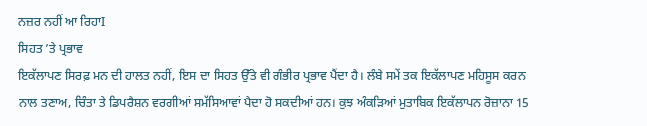ਨਜ਼ਰ ਨਹੀਂ ਆ ਰਿਹਾI
ਸਿਹਤ ’ਤੇ ਪ੍ਰਭਾਵ
ਇਕੱਲਾਪਣ ਸਿਰਫ਼ ਮਨ ਦੀ ਹਾਲਤ ਨਹੀਂ, ਇਸ ਦਾ ਸਿਹਤ ਉੱਤੇ ਵੀ ਗੰਭੀਰ ਪ੍ਰਭਾਵ ਪੈਂਦਾ ਹੈ। ਲੰਬੇ ਸਮੇਂ ਤਕ ਇਕੱਲਾਪਣ ਮਹਿਸੂਸ ਕਰਨ ਨਾਲ ਤਣਾਅ, ਚਿੰਤਾ ਤੇ ਡਿਪਰੈਸ਼ਨ ਵਰਗੀਆਂ ਸਮੱਸਿਆਵਾਂ ਪੈਦਾ ਹੋ ਸਕਦੀਆਂ ਹਨ। ਕੁਝ ਅੰਕੜਿਆਂ ਮੁਤਾਬਿਕ ਇਕੱਲਾਪਨ ਰੋਜ਼ਾਨਾ 15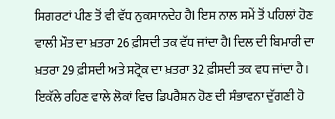ਸਿਗਰਟਾਂ ਪੀਣ ਤੋਂ ਵੀ ਵੱਧ ਨੁਕਸਾਨਦੇਹ ਹੈI ਇਸ ਨਾਲ ਸਮੇਂ ਤੋਂ ਪਹਿਲਾਂ ਹੋਣ ਵਾਲੀ ਮੌਤ ਦਾ ਖ਼ਤਰਾ 26 ਫ਼ੀਸਦੀ ਤਕ ਵੱਧ ਜਾਂਦਾ ਹੈI ਦਿਲ ਦੀ ਬਿਮਾਰੀ ਦਾ ਖ਼ਤਰਾ 29 ਫ਼ੀਸਦੀ ਅਤੇ ਸਟ੍ਰੋਕ ਦਾ ਖ਼ਤਰਾ 32 ਫ਼ੀਸਦੀ ਤਕ ਵਧ ਜਾਂਦਾ ਹੈ। ਇਕੱਲੇ ਰਹਿਣ ਵਾਲੇ ਲੋਕਾਂ ਵਿਚ ਡਿਪਰੈਸ਼ਨ ਹੋਣ ਦੀ ਸੰਭਾਵਨਾ ਦੁੱਗਣੀ ਹੋ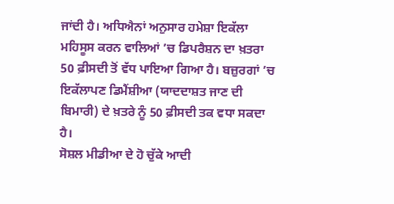ਜਾਂਦੀ ਹੈ। ਅਧਿਐਨਾਂ ਅਨੁਸਾਰ ਹਮੇਸ਼ਾ ਇਕੱਲਾ ਮਹਿਸੂਸ ਕਰਨ ਵਾਲਿਆਂ ’ਚ ਡਿਪਰੈਸ਼ਨ ਦਾ ਖ਼ਤਰਾ 50 ਫ਼ੀਸਦੀ ਤੋਂ ਵੱਧ ਪਾਇਆ ਗਿਆ ਹੈ। ਬਜ਼ੁਰਗਾਂ ’ਚ ਇਕੱਲਾਪਣ ਡਿਮੈਂਸ਼ੀਆ (ਯਾਦਦਾਸ਼ਤ ਜਾਣ ਦੀ ਬਿਮਾਰੀ) ਦੇ ਖ਼ਤਰੇ ਨੂੰ 50 ਫ਼ੀਸਦੀ ਤਕ ਵਧਾ ਸਕਦਾ ਹੈ।
ਸੋਸ਼ਲ ਮੀਡੀਆ ਦੇ ਹੋ ਚੁੱਕੇ ਆਦੀ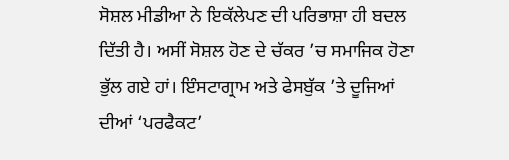ਸੋਸ਼ਲ ਮੀਡੀਆ ਨੇ ਇਕੱਲੇਪਣ ਦੀ ਪਰਿਭਾਸ਼ਾ ਹੀ ਬਦਲ ਦਿੱਤੀ ਹੈ। ਅਸੀਂ ਸੋਸ਼ਲ ਹੋਣ ਦੇ ਚੱਕਰ ’ਚ ਸਮਾਜਿਕ ਹੋਣਾ ਭੁੱਲ ਗਏ ਹਾਂ। ਇੰਸਟਾਗ੍ਰਾਮ ਅਤੇ ਫੇਸਬੁੱਕ ’ਤੇ ਦੂਜਿਆਂ ਦੀਆਂ ‘ਪਰਫੈਕਟ’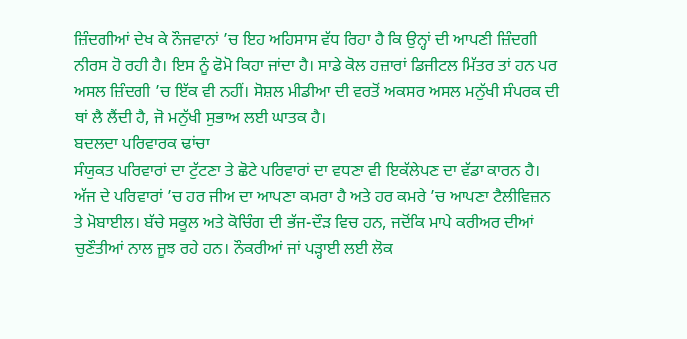ਜ਼ਿੰਦਗੀਆਂ ਦੇਖ ਕੇ ਨੌਜਵਾਨਾਂ ’ਚ ਇਹ ਅਹਿਸਾਸ ਵੱਧ ਰਿਹਾ ਹੈ ਕਿ ਉਨ੍ਹਾਂ ਦੀ ਆਪਣੀ ਜ਼ਿੰਦਗੀ ਨੀਰਸ ਹੋ ਰਹੀ ਹੈ। ਇਸ ਨੂੰ ਫੋਮੋ ਕਿਹਾ ਜਾਂਦਾ ਹੈ। ਸਾਡੇ ਕੋਲ ਹਜ਼ਾਰਾਂ ਡਿਜੀਟਲ ਮਿੱਤਰ ਤਾਂ ਹਨ ਪਰ ਅਸਲ ਜ਼ਿੰਦਗੀ ’ਚ ਇੱਕ ਵੀ ਨਹੀਂ। ਸੋਸ਼ਲ ਮੀਡੀਆ ਦੀ ਵਰਤੋਂ ਅਕਸਰ ਅਸਲ ਮਨੁੱਖੀ ਸੰਪਰਕ ਦੀ ਥਾਂ ਲੈ ਲੈਂਦੀ ਹੈ, ਜੋ ਮਨੁੱਖੀ ਸੁਭਾਅ ਲਈ ਘਾਤਕ ਹੈ।
ਬਦਲਦਾ ਪਰਿਵਾਰਕ ਢਾਂਚਾ
ਸੰਯੁਕਤ ਪਰਿਵਾਰਾਂ ਦਾ ਟੁੱਟਣਾ ਤੇ ਛੋਟੇ ਪਰਿਵਾਰਾਂ ਦਾ ਵਧਣਾ ਵੀ ਇਕੱਲੇਪਣ ਦਾ ਵੱਡਾ ਕਾਰਨ ਹੈ। ਅੱਜ ਦੇ ਪਰਿਵਾਰਾਂ ’ਚ ਹਰ ਜੀਅ ਦਾ ਆਪਣਾ ਕਮਰਾ ਹੈ ਅਤੇ ਹਰ ਕਮਰੇ ’ਚ ਆਪਣਾ ਟੈਲੀਵਿਜ਼ਨ ਤੇ ਮੋਬਾਈਲ। ਬੱਚੇ ਸਕੂਲ ਅਤੇ ਕੋਚਿੰਗ ਦੀ ਭੱਜ-ਦੌੜ ਵਿਚ ਹਨ, ਜਦੋਂਕਿ ਮਾਪੇ ਕਰੀਅਰ ਦੀਆਂ ਚੁਣੌਤੀਆਂ ਨਾਲ ਜੂਝ ਰਹੇ ਹਨ। ਨੌਕਰੀਆਂ ਜਾਂ ਪੜ੍ਹਾਈ ਲਈ ਲੋਕ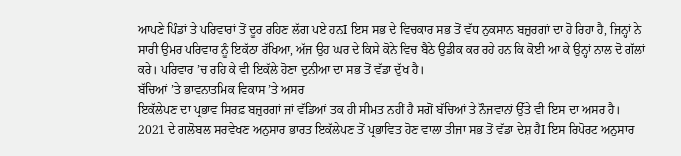ਆਪਣੇ ਪਿੰਡਾਂ ਤੇ ਪਰਿਵਾਰਾਂ ਤੋਂ ਦੂਰ ਰਹਿਣ ਲੱਗ ਪਏ ਹਨI ਇਸ ਸਭ ਦੇ ਵਿਚਕਾਰ ਸਭ ਤੋਂ ਵੱਧ ਨੁਕਸਾਨ ਬਜ਼ੁਰਗਾਂ ਦਾ ਹੋ ਰਿਹਾ ਹੈ, ਜਿਨ੍ਹਾਂ ਨੇ ਸਾਰੀ ਉਮਰ ਪਰਿਵਾਰ ਨੂੰ ਇਕੱਠਾ ਰੱਖਿਆ, ਅੱਜ ਉਹ ਘਰ ਦੇ ਕਿਸੇ ਕੋਨੇ ਵਿਚ ਬੈਠੇ ਉਡੀਕ ਕਰ ਰਹੇ ਹਨ ਕਿ ਕੋਈ ਆ ਕੇ ਉਨ੍ਹਾਂ ਨਾਲ ਦੋ ਗੱਲਾਂ ਕਰੇ। ਪਰਿਵਾਰ ’ਚ ਰਹਿ ਕੇ ਵੀ ਇਕੱਲੇ ਹੋਣਾ ਦੁਨੀਆ ਦਾ ਸਭ ਤੋਂ ਵੱਡਾ ਦੁੱਖ ਹੈ।
ਬੱਚਿਆਂ ’ਤੇ ਭਾਵਨਾਤਮਿਕ ਵਿਕਾਸ ’ਤੇ ਅਸਰ
ਇਕੱਲੇਪਣ ਦਾ ਪ੍ਰਭਾਵ ਸਿਰਫ਼ ਬਜ਼ੁਰਗਾਂ ਜਾਂ ਵੱਡਿਆਂ ਤਕ ਹੀ ਸੀਮਤ ਨਹੀਂ ਹੈ ਸਗੋਂ ਬੱਚਿਆਂ ਤੇ ਨੌਜਵਾਨਾਂ ਉੱਤੇ ਵੀ ਇਸ ਦਾ ਅਸਰ ਹੈ। 2021 ਦੇ ਗਲੋਬਲ ਸਰਵੇਖਣ ਅਨੁਸਾਰ ਭਾਰਤ ਇਕੱਲੇਪਣ ਤੋਂ ਪ੍ਰਭਾਵਿਤ ਹੋਣ ਵਾਲਾ ਤੀਜਾ ਸਭ ਤੋਂ ਵੱਡਾ ਦੇਸ਼ ਹੈI ਇਸ ਰਿਪੋਰਟ ਅਨੁਸਾਰ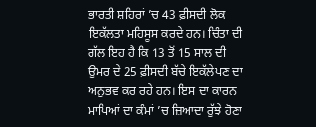ਭਾਰਤੀ ਸ਼ਹਿਰਾਂ ’ਚ 43 ਫ਼ੀਸਦੀ ਲੋਕ ਇਕੱਲਤਾ ਮਹਿਸੂਸ ਕਰਦੇ ਹਨ। ਚਿੰਤਾ ਦੀ ਗੱਲ ਇਹ ਹੈ ਕਿ 13 ਤੋਂ 15 ਸਾਲ ਦੀ ਉਮਰ ਦੇ 25 ਫ਼ੀਸਦੀ ਬੱਚੇ ਇਕੱਲੇਪਣ ਦਾ ਅਨੁਭਵ ਕਰ ਰਹੇ ਹਨ। ਇਸ ਦਾ ਕਾਰਨ ਮਾਪਿਆਂ ਦਾ ਕੰਮਾਂ ’ਚ ਜ਼ਿਆਦਾ ਰੁੱਝੇ ਹੋਣਾ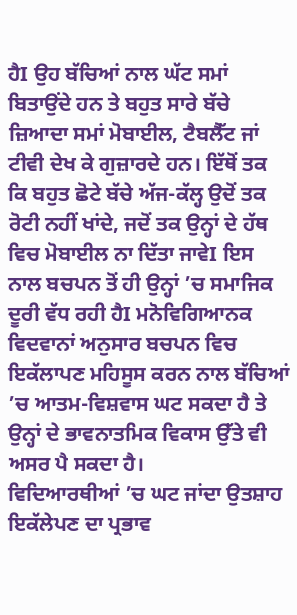ਹੈI ਉਹ ਬੱਚਿਆਂ ਨਾਲ ਘੱਟ ਸਮਾਂ ਬਿਤਾਉਂਦੇ ਹਨ ਤੇ ਬਹੁਤ ਸਾਰੇ ਬੱਚੇ ਜ਼ਿਆਦਾ ਸਮਾਂ ਮੋਬਾਈਲ, ਟੈਬਲੈੱਟ ਜਾਂ ਟੀਵੀ ਦੇਖ ਕੇ ਗੁਜ਼ਾਰਦੇ ਹਨ। ਇੱਥੋਂ ਤਕ ਕਿ ਬਹੁਤ ਛੋਟੇ ਬੱਚੇ ਅੱਜ-ਕੱਲ੍ਹ ਉਦੋਂ ਤਕ ਰੋਟੀ ਨਹੀਂ ਖਾਂਦੇ, ਜਦੋਂ ਤਕ ਉਨ੍ਹਾਂ ਦੇ ਹੱਥ ਵਿਚ ਮੋਬਾਈਲ ਨਾ ਦਿੱਤਾ ਜਾਵੇI ਇਸ ਨਾਲ ਬਚਪਨ ਤੋਂ ਹੀ ਉਨ੍ਹਾਂ ’ਚ ਸਮਾਜਿਕ ਦੂਰੀ ਵੱਧ ਰਹੀ ਹੈI ਮਨੋਵਿਗਿਆਨਕ ਵਿਦਵਾਨਾਂ ਅਨੁਸਾਰ ਬਚਪਨ ਵਿਚ ਇਕੱਲਾਪਣ ਮਹਿਸੂਸ ਕਰਨ ਨਾਲ ਬੱਚਿਆਂ ’ਚ ਆਤਮ-ਵਿਸ਼ਵਾਸ ਘਟ ਸਕਦਾ ਹੈ ਤੇ ਉਨ੍ਹਾਂ ਦੇ ਭਾਵਨਾਤਮਿਕ ਵਿਕਾਸ ਉੱਤੇ ਵੀ ਅਸਰ ਪੈ ਸਕਦਾ ਹੈ।
ਵਿਦਿਆਰਥੀਆਂ ’ਚ ਘਟ ਜਾਂਦਾ ਉਤਸ਼ਾਹ
ਇਕੱਲੇਪਣ ਦਾ ਪ੍ਰਭਾਵ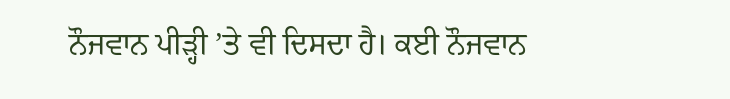ਨੌਜਵਾਨ ਪੀੜ੍ਹੀ ’ਤੇ ਵੀ ਦਿਸਦਾ ਹੈ। ਕਈ ਨੌਜਵਾਨ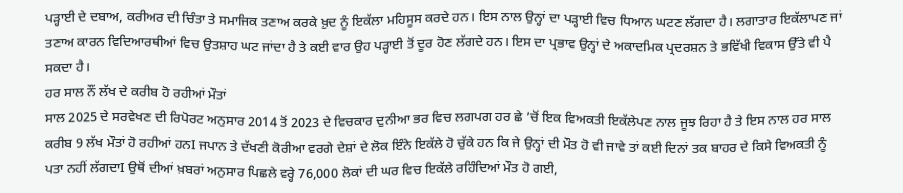ਪੜ੍ਹਾਈ ਦੇ ਦਬਾਅ, ਕਰੀਅਰ ਦੀ ਚਿੰਤਾ ਤੇ ਸਮਾਜਿਕ ਤਣਾਅ ਕਰਕੇ ਖ਼ੁਦ ਨੂੰ ਇਕੱਲਾ ਮਹਿਸੂਸ ਕਰਦੇ ਹਨ। ਇਸ ਨਾਲ ਉਨ੍ਹਾਂ ਦਾ ਪੜ੍ਹਾਈ ਵਿਚ ਧਿਆਨ ਘਟਣ ਲੱਗਦਾ ਹੈ। ਲਗਾਤਾਰ ਇਕੱਲਾਪਣ ਜਾਂ ਤਣਾਅ ਕਾਰਨ ਵਿਦਿਆਰਥੀਆਂ ਵਿਚ ਉਤਸ਼ਾਹ ਘਟ ਜਾਂਦਾ ਹੈ ਤੇ ਕਈ ਵਾਰ ਉਹ ਪੜ੍ਹਾਈ ਤੋਂ ਦੂਰ ਹੋਣ ਲੱਗਦੇ ਹਨ। ਇਸ ਦਾ ਪ੍ਰਭਾਵ ਉਨ੍ਹਾਂ ਦੇ ਅਕਾਦਮਿਕ ਪ੍ਰਦਰਸ਼ਨ ਤੇ ਭਵਿੱਖੀ ਵਿਕਾਸ ਉੱਤੇ ਵੀ ਪੈ ਸਕਦਾ ਹੈ।
ਹਰ ਸਾਲ ਨੌਂ ਲੱਖ ਦੇ ਕਰੀਬ ਹੋ ਰਹੀਆਂ ਮੌਤਾਂ
ਸਾਲ 2025 ਦੇ ਸਰਵੇਖਣ ਦੀ ਰਿਪੋਰਟ ਅਨੁਸਾਰ 2014 ਤੋਂ 2023 ਦੇ ਵਿਚਕਾਰ ਦੁਨੀਆ ਭਰ ਵਿਚ ਲਗਪਗ ਹਰ ਛੇ ’ਚੋਂ ਇਕ ਵਿਅਕਤੀ ਇਕੱਲੇਪਣ ਨਾਲ ਜੂਝ ਰਿਹਾ ਹੈ ਤੇ ਇਸ ਨਾਲ ਹਰ ਸਾਲ ਕਰੀਬ 9 ਲੱਖ ਮੌਤਾਂ ਹੋ ਰਹੀਆਂ ਹਨI ਜਪਾਨ ਤੇ ਦੱਖਣੀ ਕੋਰੀਆ ਵਰਗੇ ਦੇਸ਼ਾਂ ਦੇ ਲੋਕ ਇੰਨੇ ਇਕੱਲੇ ਹੋ ਚੁੱਕੇ ਹਨ ਕਿ ਜੇ ਉਨ੍ਹਾਂ ਦੀ ਮੌਤ ਹੋ ਵੀ ਜਾਵੇ ਤਾਂ ਕਈ ਦਿਨਾਂ ਤਕ ਬਾਹਰ ਦੇ ਕਿਸੇ ਵਿਅਕਤੀ ਨੂੰ ਪਤਾ ਨਹੀਂ ਲੱਗਦਾI ਉਥੋਂ ਦੀਆਂ ਖ਼ਬਰਾਂ ਅਨੁਸਾਰ ਪਿਛਲੇ ਵਰ੍ਹੇ 76,000 ਲੋਕਾਂ ਦੀ ਘਰ ਵਿਚ ਇਕੱਲੇ ਰਹਿੰਦਿਆਂ ਮੌਤ ਹੋ ਗਈ,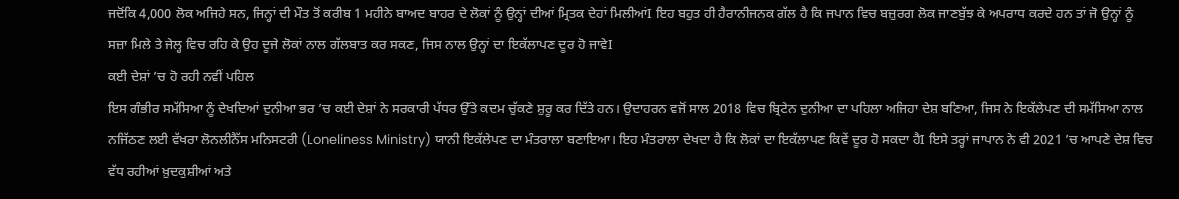ਜਦੋਂਕਿ 4,000 ਲੋਕ ਅਜਿਹੇ ਸਨ, ਜਿਨ੍ਹਾਂ ਦੀ ਮੌਤ ਤੋਂ ਕਰੀਬ 1 ਮਹੀਨੇ ਬਾਅਦ ਬਾਹਰ ਦੇ ਲੋਕਾਂ ਨੂੰ ਉਨ੍ਹਾਂ ਦੀਆਂ ਮ੍ਰਿਤਕ ਦੇਹਾਂ ਮਿਲੀਆਂI ਇਹ ਬਹੁਤ ਹੀ ਹੈਰਾਨੀਜਨਕ ਗੱਲ ਹੈ ਕਿ ਜਪਾਨ ਵਿਚ ਬਜ਼ੁਰਗ ਲੋਕ ਜਾਣਬੁੱਝ ਕੇ ਅਪਰਾਧ ਕਰਦੇ ਹਨ ਤਾਂ ਜੋ ਉਨ੍ਹਾਂ ਨੂੰ ਸਜ਼ਾ ਮਿਲੇ ਤੇ ਜੇਲ੍ਹ ਵਿਚ ਰਹਿ ਕੇ ਉਹ ਦੂਜੇ ਲੋਕਾਂ ਨਾਲ ਗੱਲਬਾਤ ਕਰ ਸਕਣ, ਜਿਸ ਨਾਲ ਉਨ੍ਹਾਂ ਦਾ ਇਕੱਲਾਪਣ ਦੂਰ ਹੋ ਜਾਵੇI
ਕਈ ਦੇਸ਼ਾਂ ’ਚ ਹੋ ਰਹੀ ਨਵੀਂ ਪਹਿਲ
ਇਸ ਗੰਭੀਰ ਸਮੱਸਿਆ ਨੂੰ ਦੇਖਦਿਆਂ ਦੁਨੀਆ ਭਰ ’ਚ ਕਈ ਦੇਸ਼ਾਂ ਨੇ ਸਰਕਾਰੀ ਪੱਧਰ ਉੱਤੇ ਕਦਮ ਚੁੱਕਣੇ ਸ਼ੁਰੂ ਕਰ ਦਿੱਤੇ ਹਨ। ਉਦਾਹਰਨ ਵਜੋਂ ਸਾਲ 2018 ਵਿਚ ਬ੍ਰਿਟੇਨ ਦੁਨੀਆ ਦਾ ਪਹਿਲਾ ਅਜਿਹਾ ਦੇਸ਼ ਬਣਿਆ, ਜਿਸ ਨੇ ਇਕੱਲੇਪਣ ਦੀ ਸਮੱਸਿਆ ਨਾਲ ਨਜਿੱਠਣ ਲਈ ਵੱਖਰਾ ਲੋਨਲੀਨੈੱਸ ਮਨਿਸਟਰੀ (Loneliness Ministry) ਯਾਨੀ ਇਕੱਲੇਪਣ ਦਾ ਮੰਤਰਾਲਾ ਬਣਾਇਆ। ਇਹ ਮੰਤਰਾਲਾ ਦੇਖਦਾ ਹੈ ਕਿ ਲੋਕਾਂ ਦਾ ਇਕੱਲਾਪਣ ਕਿਵੇਂ ਦੂਰ ਹੋ ਸਕਦਾ ਹੈI ਇਸੇ ਤਰ੍ਹਾਂ ਜਾਪਾਨ ਨੇ ਵੀ 2021 ’ਚ ਆਪਣੇ ਦੇਸ਼ ਵਿਚ ਵੱਧ ਰਹੀਆਂ ਖ਼ੁਦਕੁਸ਼ੀਆਂ ਅਤੇ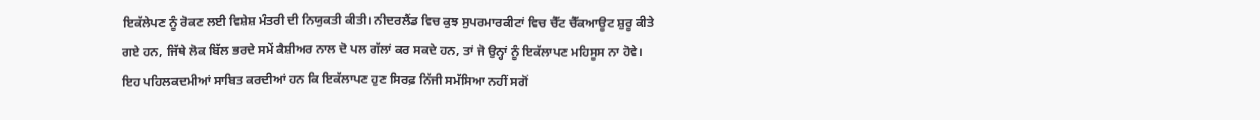ਇਕੱਲੇਪਣ ਨੂੰ ਰੋਕਣ ਲਈ ਵਿਸ਼ੇਸ਼ ਮੰਤਰੀ ਦੀ ਨਿਯੁਕਤੀ ਕੀਤੀ। ਨੀਦਰਲੈਂਡ ਵਿਚ ਕੁਝ ਸੁਪਰਮਾਰਕੀਟਾਂ ਵਿਚ ਚੈੱਟ ਚੈੱਕਆਊਟ ਸ਼ੁਰੂ ਕੀਤੇ ਗਏ ਹਨ, ਜਿੱਥੇ ਲੋਕ ਬਿੱਲ ਭਰਦੇ ਸਮੇਂ ਕੈਸ਼ੀਅਰ ਨਾਲ ਦੋ ਪਲ ਗੱਲਾਂ ਕਰ ਸਕਦੇ ਹਨ, ਤਾਂ ਜੋ ਉਨ੍ਹਾਂ ਨੂੰ ਇਕੱਲਾਪਣ ਮਹਿਸੂਸ ਨਾ ਹੋਵੇ। ਇਹ ਪਹਿਲਕਦਮੀਆਂ ਸਾਬਿਤ ਕਰਦੀਆਂ ਹਨ ਕਿ ਇਕੱਲਾਪਣ ਹੁਣ ਸਿਰਫ਼ ਨਿੱਜੀ ਸਮੱਸਿਆ ਨਹੀਂ ਸਗੋਂ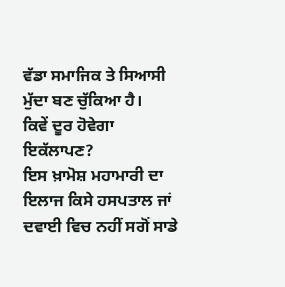ਵੱਡਾ ਸਮਾਜਿਕ ਤੇ ਸਿਆਸੀ ਮੁੱਦਾ ਬਣ ਚੁੱਕਿਆ ਹੈ।
ਕਿਵੇਂ ਦੂਰ ਹੋਵੇਗਾ ਇਕੱਲਾਪਣ?
ਇਸ ਖ਼ਾਮੋਸ਼ ਮਹਾਮਾਰੀ ਦਾ ਇਲਾਜ ਕਿਸੇ ਹਸਪਤਾਲ ਜਾਂ ਦਵਾਈ ਵਿਚ ਨਹੀਂ ਸਗੋਂ ਸਾਡੇ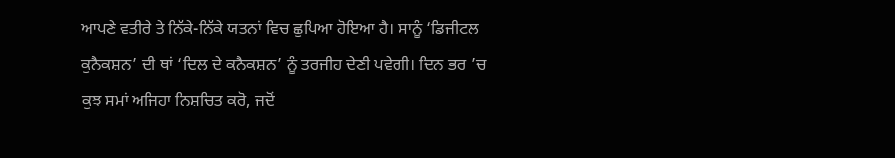ਆਪਣੇ ਵਤੀਰੇ ਤੇ ਨਿੱਕੇ-ਨਿੱਕੇ ਯਤਨਾਂ ਵਿਚ ਛੁਪਿਆ ਹੋਇਆ ਹੈ। ਸਾਨੂੰ ‘ਡਿਜੀਟਲ ਕੁਨੈਕਸ਼ਨ’ ਦੀ ਥਾਂ ‘ਦਿਲ ਦੇ ਕਨੈਕਸ਼ਨ’ ਨੂੰ ਤਰਜੀਹ ਦੇਣੀ ਪਵੇਗੀ। ਦਿਨ ਭਰ ’ਚ ਕੁਝ ਸਮਾਂ ਅਜਿਹਾ ਨਿਸ਼ਚਿਤ ਕਰੋ, ਜਦੋਂ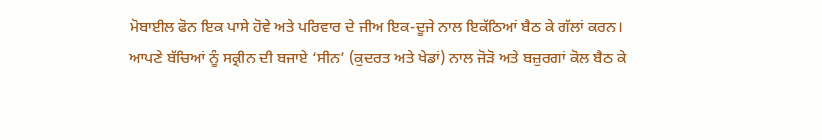ਮੋਬਾਈਲ ਫੋਨ ਇਕ ਪਾਸੇ ਹੋਵੇ ਅਤੇ ਪਰਿਵਾਰ ਦੇ ਜੀਅ ਇਕ-ਦੂਜੇ ਨਾਲ ਇਕੱਠਿਆਂ ਬੈਠ ਕੇ ਗੱਲਾਂ ਕਰਨ। ਆਪਣੇ ਬੱਚਿਆਂ ਨੂੰ ਸਕ੍ਰੀਨ ਦੀ ਬਜਾਏ ‘ਸੀਨ’ (ਕੁਦਰਤ ਅਤੇ ਖੇਡਾਂ) ਨਾਲ ਜੋੜੋ ਅਤੇ ਬਜ਼ੁਰਗਾਂ ਕੋਲ ਬੈਠ ਕੇ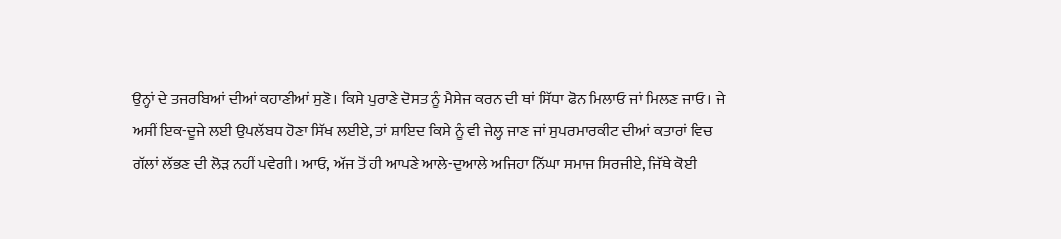ਉਨ੍ਹਾਂ ਦੇ ਤਜਰਬਿਆਂ ਦੀਆਂ ਕਹਾਣੀਆਂ ਸੁਣੋ। ਕਿਸੇ ਪੁਰਾਣੇ ਦੋਸਤ ਨੂੰ ਮੈਸੇਜ ਕਰਨ ਦੀ ਥਾਂ ਸਿੱਧਾ ਫੋਨ ਮਿਲਾਓ ਜਾਂ ਮਿਲਣ ਜਾਓ। ਜੇ ਅਸੀਂ ਇਕ-ਦੂਜੇ ਲਈ ਉਪਲੱਬਧ ਹੋਣਾ ਸਿੱਖ ਲਈਏ, ਤਾਂ ਸ਼ਾਇਦ ਕਿਸੇ ਨੂੰ ਵੀ ਜੇਲ੍ਹ ਜਾਣ ਜਾਂ ਸੁਪਰਮਾਰਕੀਟ ਦੀਆਂ ਕਤਾਰਾਂ ਵਿਚ ਗੱਲਾਂ ਲੱਭਣ ਦੀ ਲੋੜ ਨਹੀਂ ਪਵੇਗੀ। ਆਓ, ਅੱਜ ਤੋਂ ਹੀ ਆਪਣੇ ਆਲੇ-ਦੁਆਲੇ ਅਜਿਹਾ ਨਿੱਘਾ ਸਮਾਜ ਸਿਰਜੀਏ, ਜਿੱਥੇ ਕੋਈ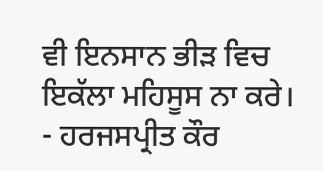ਵੀ ਇਨਸਾਨ ਭੀੜ ਵਿਚ ਇਕੱਲਾ ਮਹਿਸੂਸ ਨਾ ਕਰੇ।
- ਹਰਜਸਪ੍ਰੀਤ ਕੌਰ